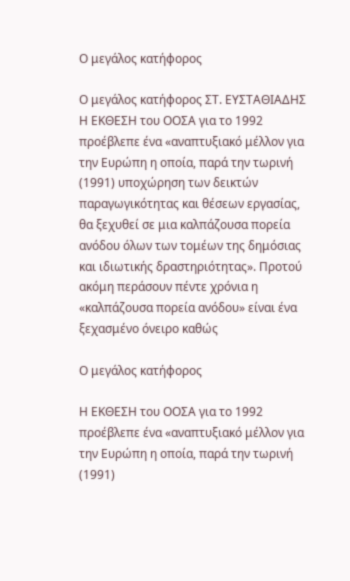Ο μεγάλος κατήφορος

Ο μεγάλος κατήφορος ΣΤ. ΕΥΣΤΑΘΙΑΔΗΣ Η ΕΚΘΕΣΗ του ΟΟΣΑ για το 1992 προέβλεπε ένα «αναπτυξιακό μέλλον για την Ευρώπη η οποία, παρά την τωρινή (1991) υποχώρηση των δεικτών παραγωγικότητας και θέσεων εργασίας, θα ξεχυθεί σε μια καλπάζουσα πορεία ανόδου όλων των τομέων της δημόσιας και ιδιωτικής δραστηριότητας». Προτού ακόμη περάσουν πέντε χρόνια η «καλπάζουσα πορεία ανόδου» είναι ένα ξεχασμένο όνειρο καθώς

Ο μεγάλος κατήφορος

Η ΕΚΘΕΣΗ του ΟΟΣΑ για το 1992 προέβλεπε ένα «αναπτυξιακό μέλλον για την Ευρώπη η οποία, παρά την τωρινή (1991)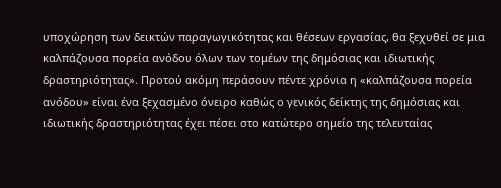υποχώρηση των δεικτών παραγωγικότητας και θέσεων εργασίας, θα ξεχυθεί σε μια καλπάζουσα πορεία ανόδου όλων των τομέων της δημόσιας και ιδιωτικής δραστηριότητας». Προτού ακόμη περάσουν πέντε χρόνια η «καλπάζουσα πορεία ανόδου» είναι ένα ξεχασμένο όνειρο καθώς ο γενικός δείκτης της δημόσιας και ιδιωτικής δραστηριότητας έχει πέσει στο κατώτερο σημείο της τελευταίας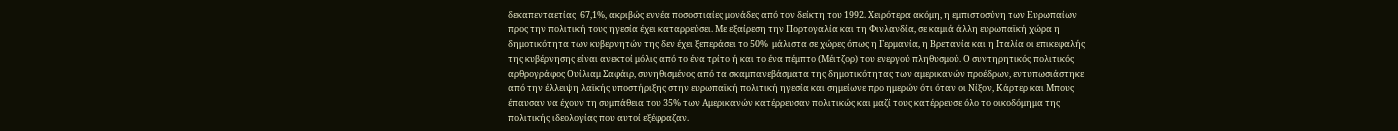δεκαπενταετίας  67,1%, ακριβώς εννέα ποσοστιαίες μονάδες από τον δείκτη του 1992. Χειρότερα ακόμη, η εμπιστοσύνη των Ευρωπαίων προς την πολιτική τους ηγεσία έχει καταρρεύσει. Με εξαίρεση την Πορτογαλία και τη Φινλανδία, σε καμιά άλλη ευρωπαϊκή χώρα η δημοτικότητα των κυβερνητών της δεν έχει ξεπεράσει το 50%  μάλιστα σε χώρες όπως η Γερμανία, η Βρετανία και η Ιταλία οι επικεφαλής της κυβέρνησης είναι ανεκτοί μόλις από το ένα τρίτο ή και το ένα πέμπτο (Μέιτζορ) του ενεργού πληθυσμού. Ο συντηρητικός πολιτικός αρθρογράφος Ουίλιαμ Σαφάιρ, συνηθισμένος από τα σκαμπανεβάσματα της δημοτικότητας των αμερικανών προέδρων, εντυπωσιάστηκε από την έλλειψη λαϊκής υποστήριξης στην ευρωπαϊκή πολιτική ηγεσία και σημείωνε προ ημερών ότι όταν οι Νίξον, Κάρτερ και Μπους έπαυσαν να έχουν τη συμπάθεια του 35% των Αμερικανών κατέρρευσαν πολιτικώς και μαζί τους κατέρρευσε όλο το οικοδόμημα της πολιτικής ιδεολογίας που αυτοί εξέφραζαν.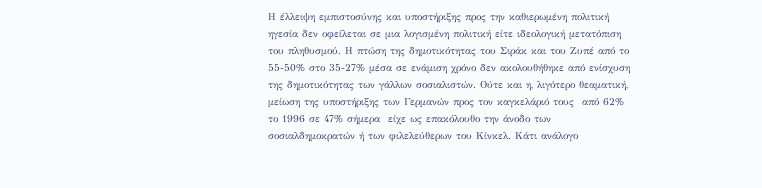Η έλλειψη εμπιστοσύνης και υποστήριξης προς την καθιερωμένη πολιτική ηγεσία δεν οφείλεται σε μια λογισμένη πολιτική είτε ιδεολογική μετατόπιση του πληθυσμού. Η πτώση της δημοτικότητας του Σιράκ και του Ζυπέ από το 55-50% στο 35-27% μέσα σε ενάμιση χρόνο δεν ακολουθήθηκε από ενίσχυση της δημοτικότητας των γάλλων σοσιαλιστών. Ούτε και η, λιγότερο θεαματική, μείωση της υποστήριξης των Γερμανών προς τον καγκελάριό τους  από 62% το 1996 σε 47% σήμερα  είχε ως επακόλουθο την άνοδο των σοσιαλδημοκρατών ή των φιλελεύθερων του Κίνκελ. Κάτι ανάλογο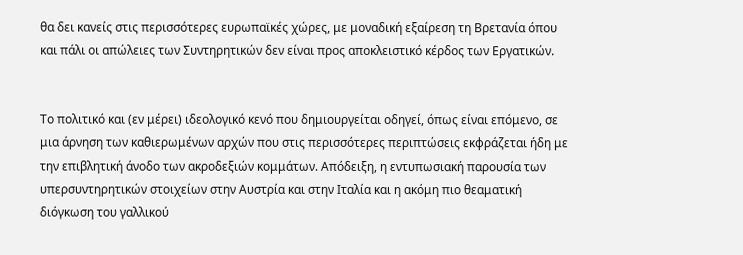θα δει κανείς στις περισσότερες ευρωπαϊκές χώρες, με μοναδική εξαίρεση τη Βρετανία όπου και πάλι οι απώλειες των Συντηρητικών δεν είναι προς αποκλειστικό κέρδος των Εργατικών.


Το πολιτικό και (εν μέρει) ιδεολογικό κενό που δημιουργείται οδηγεί, όπως είναι επόμενο, σε μια άρνηση των καθιερωμένων αρχών που στις περισσότερες περιπτώσεις εκφράζεται ήδη με την επιβλητική άνοδο των ακροδεξιών κομμάτων. Απόδειξη, η εντυπωσιακή παρουσία των υπερσυντηρητικών στοιχείων στην Αυστρία και στην Ιταλία και η ακόμη πιο θεαματική διόγκωση του γαλλικού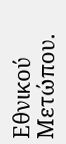Εθνικού Μετώπου.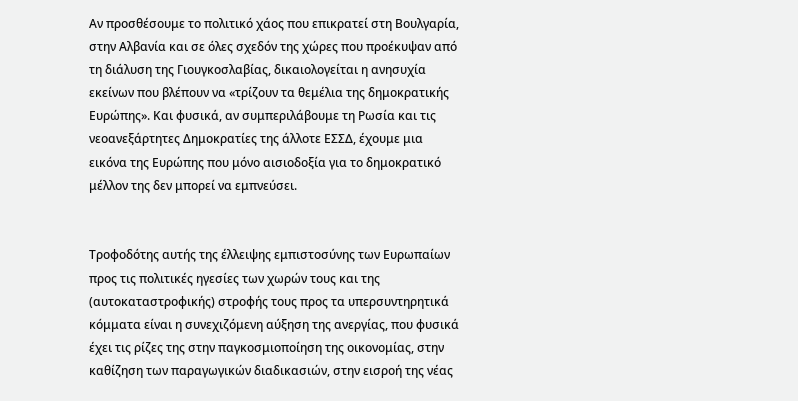Αν προσθέσουμε το πολιτικό χάος που επικρατεί στη Βουλγαρία, στην Αλβανία και σε όλες σχεδόν της χώρες που προέκυψαν από τη διάλυση της Γιουγκοσλαβίας, δικαιολογείται η ανησυχία εκείνων που βλέπουν να «τρίζουν τα θεμέλια της δημοκρατικής Ευρώπης». Και φυσικά, αν συμπεριλάβουμε τη Ρωσία και τις νεοανεξάρτητες Δημοκρατίες της άλλοτε ΕΣΣΔ, έχουμε μια εικόνα της Ευρώπης που μόνο αισιοδοξία για το δημοκρατικό μέλλον της δεν μπορεί να εμπνεύσει.


Τροφοδότης αυτής της έλλειψης εμπιστοσύνης των Ευρωπαίων προς τις πολιτικές ηγεσίες των χωρών τους και της (αυτοκαταστροφικής) στροφής τους προς τα υπερσυντηρητικά κόμματα είναι η συνεχιζόμενη αύξηση της ανεργίας, που φυσικά έχει τις ρίζες της στην παγκοσμιοποίηση της οικονομίας, στην καθίζηση των παραγωγικών διαδικασιών, στην εισροή της νέας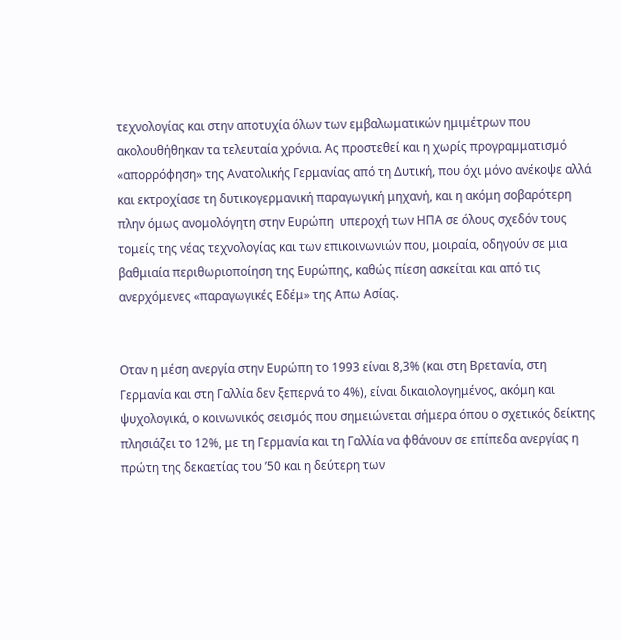τεχνολογίας και στην αποτυχία όλων των εμβαλωματικών ημιμέτρων που ακολουθήθηκαν τα τελευταία χρόνια. Ας προστεθεί και η χωρίς προγραμματισμό «απορρόφηση» της Ανατολικής Γερμανίας από τη Δυτική, που όχι μόνο ανέκοψε αλλά και εκτροχίασε τη δυτικογερμανική παραγωγική μηχανή, και η ακόμη σοβαρότερη  πλην όμως ανομολόγητη στην Ευρώπη  υπεροχή των ΗΠΑ σε όλους σχεδόν τους τομείς της νέας τεχνολογίας και των επικοινωνιών που, μοιραία, οδηγούν σε μια βαθμιαία περιθωριοποίηση της Ευρώπης, καθώς πίεση ασκείται και από τις ανερχόμενες «παραγωγικές Εδέμ» της Απω Ασίας.


Οταν η μέση ανεργία στην Ευρώπη το 1993 είναι 8,3% (και στη Βρετανία, στη Γερμανία και στη Γαλλία δεν ξεπερνά το 4%), είναι δικαιολογημένος, ακόμη και ψυχολογικά, ο κοινωνικός σεισμός που σημειώνεται σήμερα όπου ο σχετικός δείκτης πλησιάζει το 12%, με τη Γερμανία και τη Γαλλία να φθάνουν σε επίπεδα ανεργίας η πρώτη της δεκαετίας του ’50 και η δεύτερη των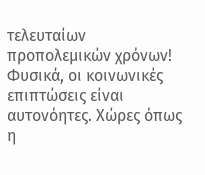τελευταίων προπολεμικών χρόνων! Φυσικά, οι κοινωνικές επιπτώσεις είναι αυτονόητες. Χώρες όπως η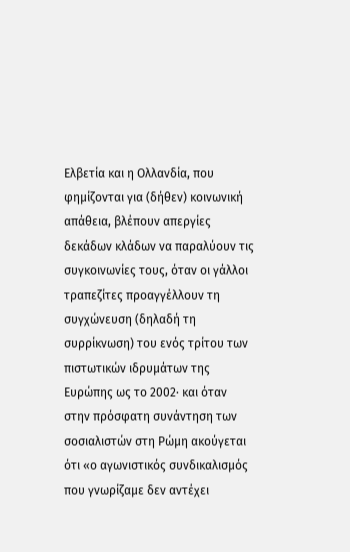Ελβετία και η Ολλανδία, που φημίζονται για (δήθεν) κοινωνική απάθεια, βλέπουν απεργίες δεκάδων κλάδων να παραλύουν τις συγκοινωνίες τους, όταν οι γάλλοι τραπεζίτες προαγγέλλουν τη συγχώνευση (δηλαδή τη συρρίκνωση) του ενός τρίτου των πιστωτικών ιδρυμάτων της Ευρώπης ως το 2002· και όταν στην πρόσφατη συνάντηση των σοσιαλιστών στη Ρώμη ακούγεται ότι «ο αγωνιστικός συνδικαλισμός που γνωρίζαμε δεν αντέχει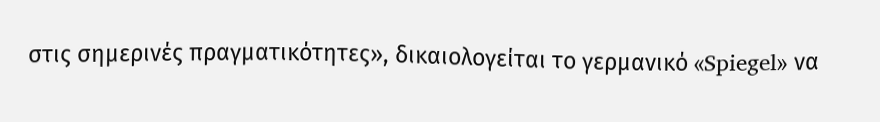στις σημερινές πραγματικότητες», δικαιολογείται το γερμανικό «Spiegel» να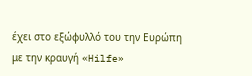έχει στο εξώφυλλό του την Ευρώπη με την κραυγή «Hilfe»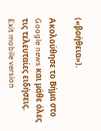(«βοήθεια»).

Ακολούθησε το Βήμα στο Google news και μάθε όλες τις τελευταίες ειδήσεις.
Exit mobile version